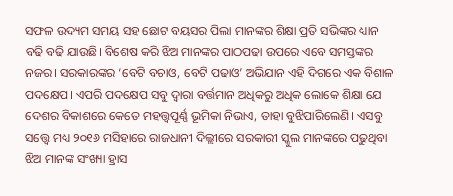ସଫଳ ଉଦ୍ୟମ ସମୟ ସହ ଛୋଟ ବୟସର ପିଲା ମାନଙ୍କର ଶିକ୍ଷା ପ୍ରତି ସଭିଙ୍କର ଧ୍ୟାନ ବଢି ବଢି ଯାଉଛି। ବିଶେଷ କରି ଝିଅ ମାନଙ୍କର ପାଠପଢା ଉପରେ ଏବେ ସମସ୍ତଙ୍କର ନଜର। ସରକାରଙ୍କର ‘ବେଟି ବଚାଓ, ବେଟି ପଢାଓ’ ଅଭିଯାନ ଏହି ଦିଗରେ ଏକ ବିଶାଳ ପଦକ୍ଷେପ। ଏପରି ପଦକ୍ଷେପ ସବୁ ଦ୍ଵାରା ବର୍ତ୍ତମାନ ଅଧିକରୁ ଅଧିକ ଲୋକେ ଶିକ୍ଷା ଯେ ଦେଶର ବିକାଶରେ କେତେ ମହତ୍ତ୍ଵପୂର୍ଣ୍ଣ ଭୂମିକା ନିଭାଏ, ତାହା ବୁଝିପାରିଲେଣି। ଏସବୁ ସତ୍ତ୍ୱେ ମଧ୍ୟ ୨୦୧୬ ମସିହାରେ ରାଜଧାନୀ ଦିଲ୍ଲୀରେ ସରକାରୀ ସ୍କୁଲ ମାନଙ୍କରେ ପଢୁଥିବା ଝିଅ ମାନଙ୍କ ସଂଖ୍ୟା ହ୍ରାସ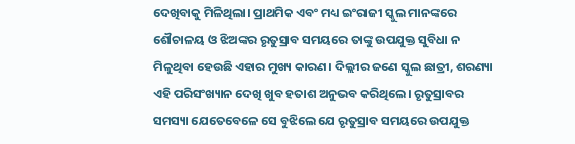ଦେଖିବାକୁ ମିଳିଥିଲା। ପ୍ରାଥମିକ ଏବଂ ମଧ୍ୟ ଇଂରାଜୀ ସ୍କୁଲ ମାନଙ୍କରେ ଶୌଚାଳୟ ଓ ଝିଅଙ୍କର ରୃତୁସ୍ରାବ ସମୟରେ ତାଙ୍କୁ ଉପଯୁକ୍ତ ସୁବିଧା ନ ମିଳୁଥିବା ହେଉଛି ଏହାର ମୁଖ୍ୟ କାରଣ। ଦିଲ୍ଲୀର ଜଣେ ସ୍କୁଲ ଛାତ୍ରୀ, ଶରଣ୍ୟା ଏହି ପରିସଂଖ୍ୟାନ ଦେଖି ଖୁବ ହତାଶ ଅନୁଭବ କରିଥିଲେ। ରୃତୁସ୍ରାବର ସମସ୍ୟା ଯେତେବେଳେ ସେ ବୁଝିଲେ ଯେ ରୃତୁସ୍ରାବ ସମୟରେ ଉପଯୁକ୍ତ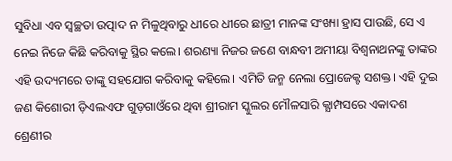ସୁବିଧା ଏବ ସ୍ବଚ୍ଛତା ଉତ୍ପାଦ ନ ମିଳୁଥିବାରୁ ଧୀରେ ଧୀରେ ଛାତ୍ରୀ ମାନଙ୍କ ସଂଖ୍ୟା ହ୍ରାସ ପାଉଛି, ସେ ଏ ନେଇ ନିଜେ କିଛି କରିବାକୁ ସ୍ଥିର କଲେ। ଶରଣ୍ୟା ନିଜର ଜଣେ ବାନ୍ଧବୀ ଅମୀୟା ବିଶ୍ବନାଥନଙ୍କୁ ତାଙ୍କର ଏହି ଉଦ୍ୟମରେ ତାଙ୍କୁ ସହଯୋଗ କରିବାକୁ କହିଲେ। ଏମିତି ଜନ୍ମ ନେଲା ପ୍ରୋଜେକ୍ଟ ସଶକ୍ତ। ଏହି ଦୁଇ ଜଣ କିଶୋରୀ ଡ଼ିଏଲଏଫ ଗୁଡ଼ଗାଓଁରେ ଥିବା ଶ୍ରୀରାମ ସ୍କୁଲର ମୌଳସାରି କ୍ଯାମ୍ପସରେ ଏକାଦଶ ଶ୍ରେଣୀର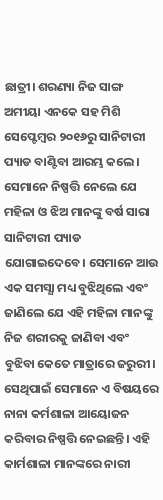ଛାତ୍ରୀ। ଶରଣ୍ୟା ନିଜ ସାଙ୍ଗ ଅମୀୟା ଏନକେ ସହ ମିଶି ସେପ୍ଟେମ୍ବର ୨୦୧୬ରୁ ସାନିଟାରୀ ପ୍ୟାଡ ବାଣ୍ଟିବା ଆରମ୍ଭ କଲେ। ସେମାନେ ନିଷ୍ପତ୍ତି ନେଲେ ଯେ ମହିଳା ଓ ଝିଅ ମାନଙ୍କୁ ବର୍ଷ ସାରା ସାନିଟାରୀ ପ୍ୟାଡ ଯୋଗାଇଦେବେ। ସେମାନେ ଆଉ ଏକ ସମସ୍ଯା ମଧ୍ୟ ବୁଝିଥିଲେ ଏବଂ ଜାଣିଲେ ଯେ ଏହି ମହିଳା ମାନଙ୍କୁ ନିଜ ଶରୀରକୁ ଜାଣିବା ଏବଂ ବୁଝିବା କେତେ ମାତ୍ରାରେ ଜରୁରୀ। ସେଥିପାଇଁ ସେମାନେ ଏ ବିଷୟରେ ନାନା କର୍ମଶାଳା ଆୟୋଜନ କରିବାର ନିଷ୍ପତ୍ତି ନେଇଛନ୍ତି। ଏହି କାର୍ମଶାଳା ମାନଙ୍କରେ ନାରୀ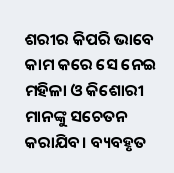ଶରୀର କିପରି ଭାବେ କାମ କରେ ସେ ନେଇ ମହିଳା ଓ କିଶୋରୀ ମାନଙ୍କୁ ସଚେତନ କରାଯିବ। ବ୍ୟବହୃତ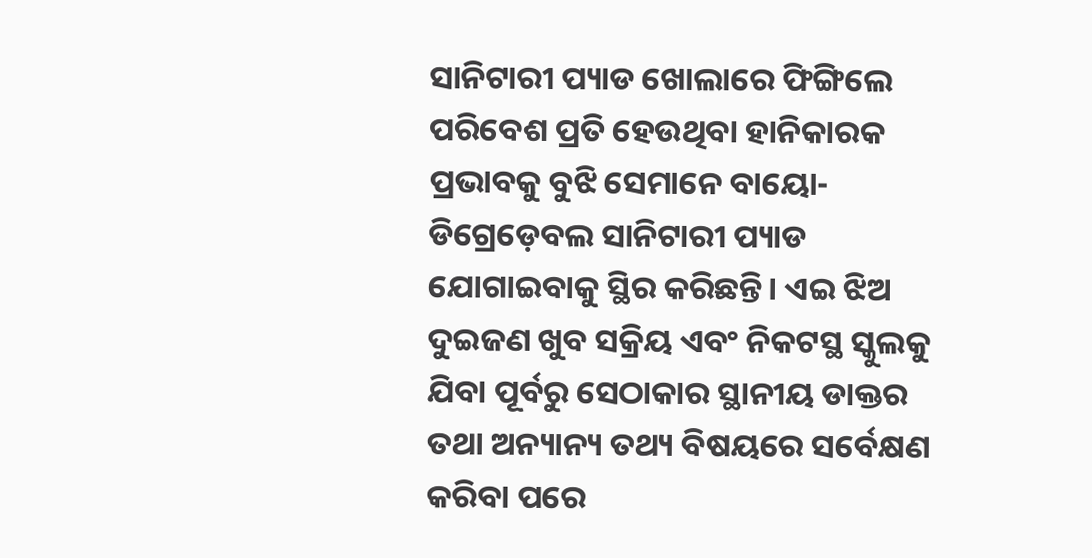ସାନିଟାରୀ ପ୍ୟାଡ ଖୋଲାରେ ଫିଙ୍ଗିଲେ ପରିବେଶ ପ୍ରତି ହେଉଥିବା ହାନିକାରକ ପ୍ରଭାବକୁ ବୁଝି ସେମାନେ ବାୟୋ-ଡିଗ୍ରେଡ଼େବଲ ସାନିଟାରୀ ପ୍ୟାଡ ଯୋଗାଇବାକୁ ସ୍ଥିର କରିଛନ୍ତି। ଏଇ ଝିଅ ଦୁଇଜଣ ଖୁବ ସକ୍ରିୟ ଏବଂ ନିକଟସ୍ଥ ସ୍କୁଲକୁ ଯିବା ପୂର୍ବରୁ ସେଠାକାର ସ୍ଥାନୀୟ ଡାକ୍ତର ତଥା ଅନ୍ୟାନ୍ୟ ତଥ୍ୟ ବିଷୟରେ ସର୍ବେକ୍ଷଣ କରିବା ପରେ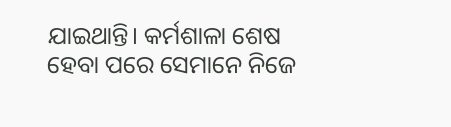ଯାଇଥାନ୍ତି। କର୍ମଶାଳା ଶେଷ ହେବା ପରେ ସେମାନେ ନିଜେ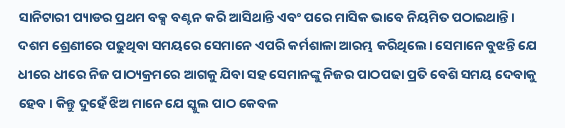ସାନିଟାରୀ ପ୍ୟାଡର ପ୍ରଥମ ବକ୍ସ ବଣ୍ଟନ କରି ଆସିଥାନ୍ତି ଏବଂ ପରେ ମାସିକ ଭାବେ ନିୟମିତ ପଠାଇଥାନ୍ତି। ଦଶମ ଶ୍ରେଣୀରେ ପଢୁଥିବା ସମୟରେ ସେମାନେ ଏପରି କର୍ମଶାଳା ଆରମ୍ଭ କରିଥିଲେ। ସେମାନେ ବୁଝନ୍ତି ଯେ ଧୀରେ ଧୀରେ ନିଜ ପାଠ୍ୟକ୍ରମରେ ଆଗକୁ ଯିବା ସହ ସେମାନଙ୍କୁ ନିଜର ପାଠପଢା ପ୍ରତି ବେଶି ସମୟ ଦେବାକୁ ହେବ। କିନ୍ତୁ ଦୁହେଁ ଝିଅ ମାନେ ଯେ ସ୍କୁଲ ପାଠ କେବଳ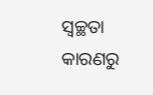ସ୍ବଚ୍ଛତା କାରଣରୁ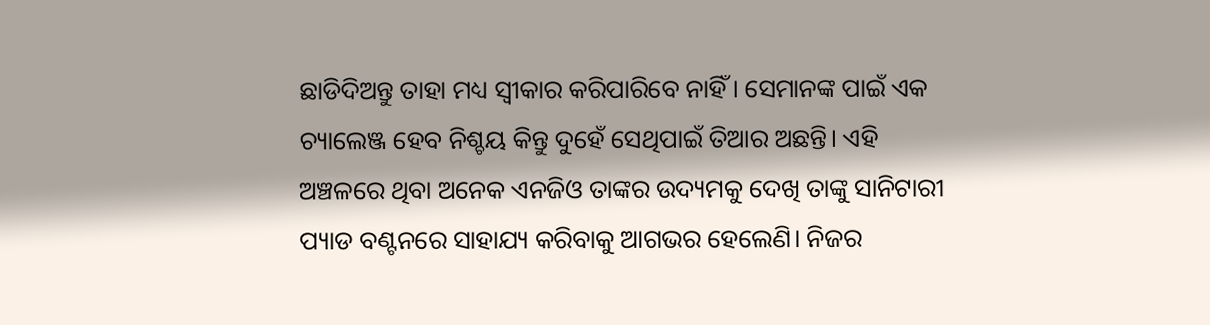ଛାଡିଦିଅନ୍ତୁ ତାହା ମଧ୍ୟ ସ୍ଵୀକାର କରିପାରିବେ ନାହିଁ। ସେମାନଙ୍କ ପାଇଁ ଏକ ଚ୍ୟାଲେଞ୍ଜ ହେବ ନିଶ୍ଚୟ କିନ୍ତୁ ଦୁହେଁ ସେଥିପାଇଁ ତିଆର ଅଛନ୍ତି। ଏହି ଅଞ୍ଚଳରେ ଥିବା ଅନେକ ଏନଜିଓ ତାଙ୍କର ଉଦ୍ୟମକୁ ଦେଖି ତାଙ୍କୁ ସାନିଟାରୀ ପ୍ୟାଡ ବଣ୍ଟନରେ ସାହାଯ୍ୟ କରିବାକୁ ଆଗଭର ହେଲେଣି। ନିଜର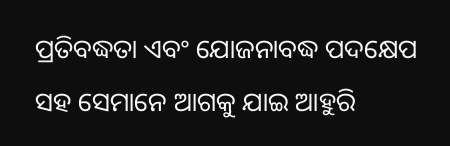ପ୍ରତିବଦ୍ଧତା ଏବଂ ଯୋଜନାବଦ୍ଧ ପଦକ୍ଷେପ ସହ ସେମାନେ ଆଗକୁ ଯାଇ ଆହୁରି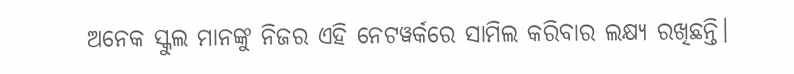ଅନେକ ସ୍କୁଲ ମାନଙ୍କୁ ନିଜର ଏହି ନେଟୱର୍କରେ ସାମିଲ କରିବାର ଲକ୍ଷ୍ୟ ରଖିଛନ୍ତି।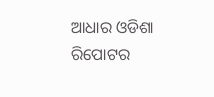ଆଧାର ଓଡିଶା ରିପୋଟର